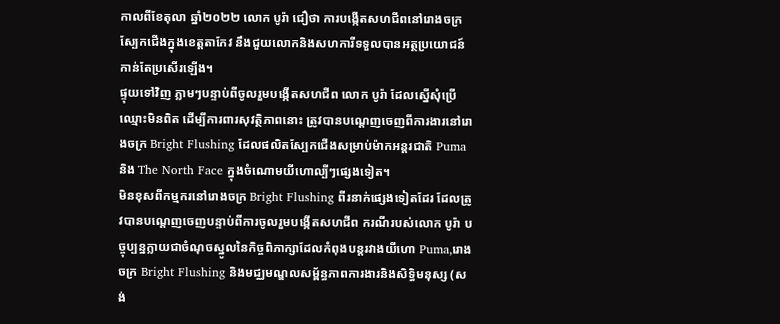កាលពីខែតុលា ឆ្នាំ២០២២ លោក បូរ៉ា ជឿថា ការបង្កើតសហជីពនៅរោងចក្រស្បែកជើងក្នុងខេត្តតាកែវ នឹងជួយលោកនិងសហការីទទួលបានអត្ថប្រយោជន៍កាន់តែប្រសើរឡើង។
ផ្ទុយទៅវិញ ភ្លាមៗបន្ទាប់ពីចូលរួមបង្កើតសហជីព លោក បូរ៉ា ដែលស្នើសុំប្រើឈ្មោះមិនពិត ដើម្បីការពារសុវត្ថិភាពនោះ ត្រូវបានបណ្តេញចេញពីការងារនៅរោងចក្រ Bright Flushing ដែលផលិតស្បែកជើងសម្រាប់ម៉ាកអន្តរជាតិ Puma និង The North Face ក្នុងចំណោមយីហោល្បីៗផ្សេងទៀត។
មិនខុសពីកម្មករនៅរោងចក្រ Bright Flushing ពីរនាក់ផ្សេងទៀតដែរ ដែលត្រូវបានបណ្តេញចេញបន្ទាប់ពីការចូលរួមបង្កើតសហជីព ករណីរបស់លោក បូរ៉ា បច្ចុប្បន្នក្លាយជាចំណុចស្នូលនៃកិច្ចពិភាក្សាដែលកំពុងបន្តរវាងយីហោ Puma,រោងចក្រ Bright Flushing និងមជ្ឈមណ្ឌលសម្ព័ន្ធភាពការងារនិងសិទ្ធិមនុស្ស (សង់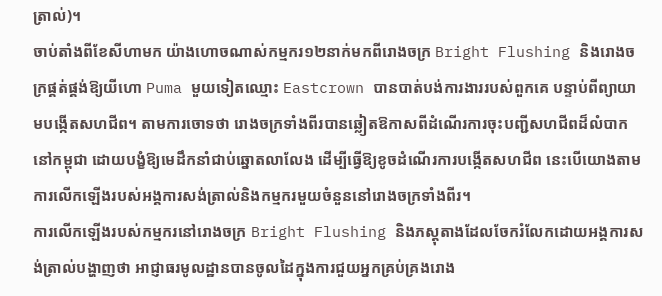ត្រាល់)។
ចាប់តាំងពីខែសីហាមក យ៉ាងហោចណាស់កម្មករ១២នាក់មកពីរោងចក្រ Bright Flushing និងរោងចក្រផ្គត់ផ្គង់ឱ្យយីហោ Puma មួយទៀតឈ្មោះ Eastcrown បានបាត់បង់ការងាររបស់ពួកគេ បន្ទាប់ពីព្យាយាមបង្កើតសហជីព។ តាមការចោទថា រោងចក្រទាំងពីរបានឆ្លៀតឱកាសពីដំណើរការចុះបញ្ជីសហជីពដ៏លំបាកនៅកម្ពុជា ដោយបង្ខំឱ្យមេដឹកនាំជាប់ឆ្នោតលាលែង ដើម្បីធ្វើឱ្យខូចដំណើរការបង្កើតសហជីព នេះបើយោងតាមការលើកឡើងរបស់អង្គការសង់ត្រាល់និងកម្មករមួយចំនួននៅរោងចក្រទាំងពីរ។
ការលើកឡើងរបស់កម្មករនៅរោងចក្រ Bright Flushing និងភស្តុតាងដែលចែករំលែកដោយអង្គការសង់ត្រាល់បង្ហាញថា អាជ្ញាធរមូលដ្ឋានបានចូលដៃក្នុងការជួយអ្នកគ្រប់គ្រងរោង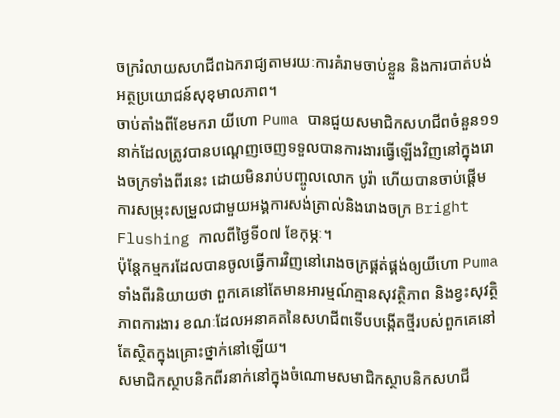ចក្ររំលាយសហជីពឯករាជ្យតាមរយៈការគំរាមចាប់ខ្លួន និងការបាត់បង់អត្ថប្រយោជន៍សុខុមាលភាព។
ចាប់តាំងពីខែមករា យីហោ Puma បានជួយសមាជិកសហជីពចំនួន១១នាក់ដែលត្រូវបានបណ្តេញចេញទទួលបានការងារធ្វើឡើងវិញនៅក្នុងរោងចក្រទាំងពីរនេះ ដោយមិនរាប់បញ្ចូលលោក បូរ៉ា ហើយបានចាប់ផ្តើមការសម្រុះសម្រួលជាមួយអង្គការសង់ត្រាល់និងរោងចក្រ Bright Flushing កាលពីថ្ងៃទី០៧ ខែកុម្ភៈ។
ប៉ុន្តែកម្មករដែលបានចូលធ្វើការវិញនៅរោងចក្រផ្គត់ផ្គង់ឲ្យយីហោ Puma ទាំងពីរនិយាយថា ពួកគេនៅតែមានអារម្មណ៍គ្មានសុវត្ថិភាព និងខ្វះសុវត្ថិភាពការងារ ខណៈដែលអនាគតនៃសហជីពទើបបង្កើតថ្មីរបស់ពួកគេនៅតែស្ថិតក្នុងគ្រោះថ្នាក់នៅឡើយ។
សមាជិកស្ថាបនិកពីរនាក់នៅក្នុងចំណោមសមាជិកស្ថាបនិកសហជី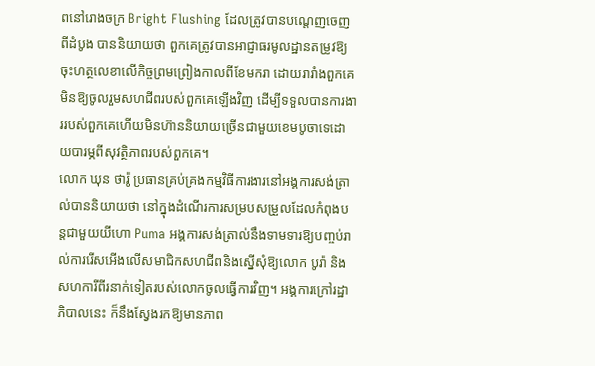ពនៅរោងចក្រ Bright Flushing ដែលត្រូវបានបណ្តេញចេញពីដំបូង បាននិយាយថា ពួកគេត្រូវបានអាជ្ញាធរមូលដ្ឋានតម្រូវឱ្យចុះហត្ថលេខាលើកិច្ចព្រមព្រៀងកាលពីខែមករា ដោយរារាំងពួកគេមិនឱ្យចូលរួមសហជីពរបស់ពួកគេឡើងវិញ ដើម្បីទទួលបានការងាររបស់ពួកគេហើយមិនហ៊ាននិយាយច្រើនជាមួយខេមបូចាទេដោយបារម្ភពីសុវត្ថិភាពរបស់ពួកគេ។
លោក ឃុន ថារ៉ូ ប្រធានគ្រប់គ្រងកម្មវិធីការងារនៅអង្គការសង់ត្រាល់បាននិយាយថា នៅក្នុងដំណើរការសម្របសម្រួលដែលកំពុងបន្តជាមួយយីហោ Puma អង្គការសង់ត្រាល់នឹងទាមទារឱ្យបញ្ចប់រាល់ការរើសអើងលើសមាជិកសហជីពនិងស្នើសុំឱ្យលោក បូរ៉ា និងសហការីពីរនាក់ទៀតរបស់លោកចូលធ្វើការវិញ។ អង្គការក្រៅរដ្ឋាភិបាលនេះ ក៏នឹងស្វែងរកឱ្យមានភាព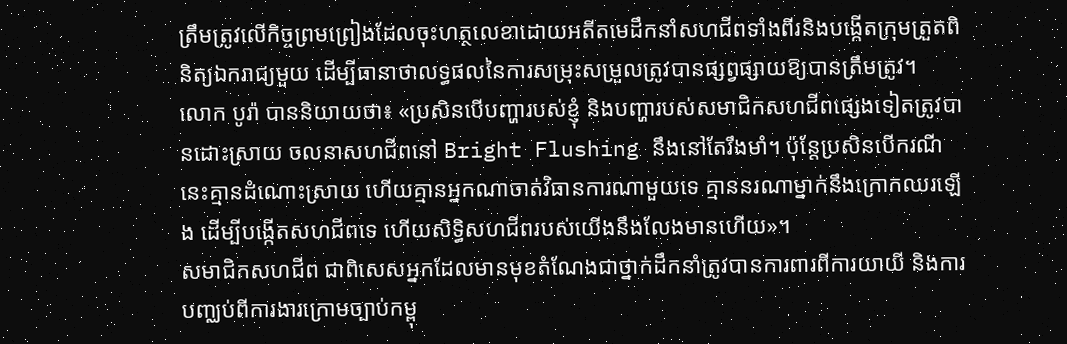ត្រឹមត្រូវលើកិច្ចព្រមព្រៀងដែលចុះហត្ថលេខាដោយអតីតមេដឹកនាំសហជីពទាំងពីរនិងបង្កើតក្រុមត្រួតពិនិត្យឯករាជ្យមួយ ដើម្បីធានាថាលទ្ធផលនៃការសម្រុះសម្រួលត្រូវបានផ្សព្វផ្សាយឱ្យបានត្រឹមត្រូវ។
លោក បូរ៉ា បាននិយាយថា៖ «ប្រសិនបើបញ្ហារបស់ខ្ញុំ និងបញ្ហារបស់សមាជិកសហជីពផ្សេងទៀតត្រូវបានដោះស្រាយ ចលនាសហជីពនៅ Bright Flushing នឹងនៅតែរឹងមាំ។ ប៉ុន្តែប្រសិនបើករណីនេះគ្មានដំណោះស្រាយ ហើយគ្មានអ្នកណាចាត់វិធានការណាមួយទេ គ្មាននរណាម្នាក់នឹងក្រោកឈរឡើង ដើម្បីបង្កើតសហជីពទេ ហើយសិទ្ធិសហជីពរបស់យើងនឹងលែងមានហើយ»។
សមាជិកសហជីព ជាពិសេសអ្នកដែលមានមុខតំណែងជាថ្នាក់ដឹកនាំត្រូវបានការពារពីការយាយី និងការបញ្ឈប់ពីការងារក្រោមច្បាប់កម្ពុ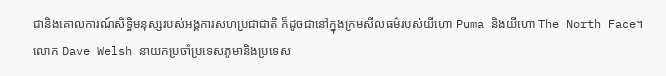ជានិងគោលការណ៍សិទ្ធិមនុស្សរបស់អង្គការសហប្រជាជាតិ ក៏ដូចជានៅក្នុងក្រមសីលធម៌របស់យីហោ Puma និងយីហោ The North Face។
លោក Dave Welsh នាយកប្រចាំប្រទេសភូមានិងប្រទេស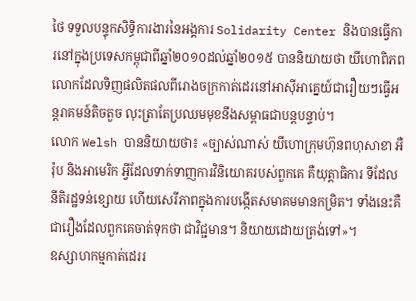ថៃ ទទួលបន្ទុកសិទ្ធិការងារនៃអង្គការ Solidarity Center និងបានធ្វើការនៅក្នុងប្រទេសកម្ពុជាពីឆ្នាំ២០១០ដល់ឆ្នាំ២០១៥ បាននិយាយថា យីហោពិភពលោកដែលទិញផលិតផលពីរោងចក្រកាត់ដេរនៅអាស៊ីអាគ្នេយ៍ជារឿយៗធ្វើអន្តរាគមន៍តិចតួច លុះត្រាតែប្រឈមមុខនឹងសម្ពាធជាបន្តបន្ទាប់។
លោក Welsh បាននិយាយថា៖ «ច្បាស់ណាស់ យីហោក្រុមហ៊ុនពហុសាខា អឺរ៉ុប និងអាមេរិក អ្វីដែលទាក់ទាញការវិនិយោគរបស់ពួកគេ គឺយុត្តាធិការ ទីដែលនីតិរដ្ឋទន់ខ្សោយ ហើយសេរីភាពក្នុងការបង្កើតសមាគមមានកម្រិត។ ទាំងនេះគឺជារឿងដែលពួកគេចាត់ទុកថា ជាវិជ្ជមាន។ និយាយដោយត្រង់ទៅ»។
ឧស្សាហកម្មកាត់ដេររ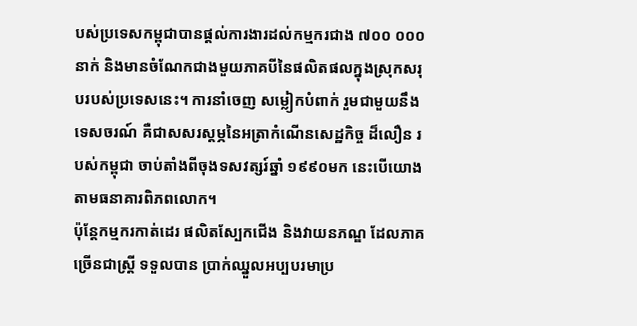បស់ប្រទេសកម្ពុជាបានផ្តល់ការងារដល់កម្មករជាង ៧០០ ០០០នាក់ និងមានចំណែកជាងមួយភាគបីនៃផលិតផលក្នុងស្រុកសរុបរបស់ប្រទេសនេះ។ ការនាំចេញ សម្លៀកបំពាក់ រួមជាមួយនឹងទេសចរណ៍ គឺជាសសរស្តម្ភនៃអត្រាកំណើនសេដ្ឋកិច្ច ដ៏លឿន របស់កម្ពុជា ចាប់តាំងពីចុងទសវត្សរ៍ឆ្នាំ ១៩៩០មក នេះបើយោងតាមធនាគារពិភពលោក។
ប៉ុន្តែកម្មករកាត់ដេរ ផលិតស្បែកជើង និងវាយនភណ្ឌ ដែលភាគច្រើនជាស្ត្រី ទទួលបាន ប្រាក់ឈ្នួលអប្បបរមាប្រ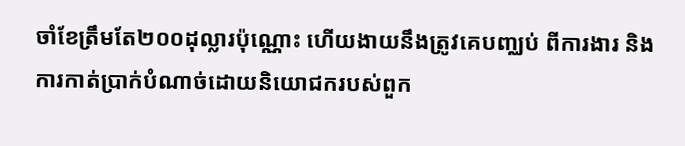ចាំខែត្រឹមតែ២០០ដុល្លារប៉ុណ្ណោះ ហើយងាយនឹងត្រូវគេបញ្ឈប់ ពីការងារ និងការកាត់ប្រាក់បំណាច់ដោយនិយោជករបស់ពួក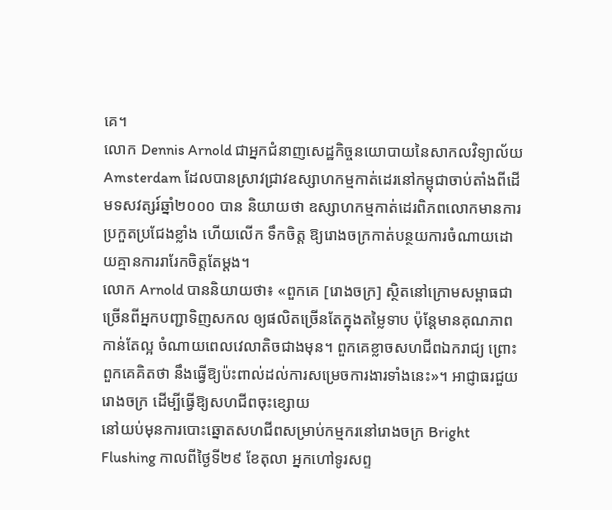គេ។
លោក Dennis Arnold ជាអ្នកជំនាញសេដ្ឋកិច្ចនយោបាយនៃសាកលវិទ្យាល័យ Amsterdam ដែលបានស្រាវជ្រាវឧស្សាហកម្មកាត់ដេរនៅកម្ពុជាចាប់តាំងពីដើមទសវត្សរ៍ឆ្នាំ២០០០ បាន និយាយថា ឧស្សាហកម្មកាត់ដេរពិភពលោកមានការប្រកួតប្រជែងខ្លាំង ហើយលើក ទឹកចិត្ត ឱ្យរោងចក្រកាត់បន្ថយការចំណាយដោយគ្មានការរារែកចិត្តតែម្តង។
លោក Arnold បាននិយាយថា៖ «ពួកគេ [រោងចក្រ] ស្ថិតនៅក្រោមសម្ពាធជាច្រើនពីអ្នកបញ្ជាទិញសកល ឲ្យផលិតច្រើនតែក្នុងតម្លៃទាប ប៉ុន្តែមានគុណភាពកាន់តែល្អ ចំណាយពេលវេលាតិចជាងមុន។ ពួកគេខ្លាចសហជីពឯករាជ្យ ព្រោះពួកគេគិតថា នឹងធ្វើឱ្យប៉ះពាល់ដល់ការសម្រេចការងារទាំងនេះ»។ អាជ្ញាធរជួយរោងចក្រ ដើម្បីធ្វើឱ្យសហជីពចុះខ្សោយ
នៅយប់មុនការបោះឆ្នោតសហជីពសម្រាប់កម្មករនៅរោងចក្រ Bright Flushing កាលពីថ្ងៃទី២៩ ខែតុលា អ្នកហៅទូរសព្ទ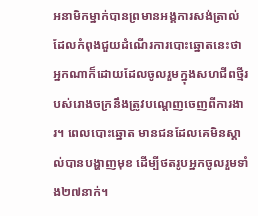អនាមិកម្នាក់បានព្រមានអង្គការសង់ត្រាល់ ដែលកំពុងជួយដំណើរការបោះឆ្នោតនេះថា អ្នកណាក៏ដោយដែលចូលរួមក្នុងសហជីពថ្មីរបស់រោងចក្រនឹងត្រូវបណ្តេញចេញពីការងារ។ ពេលបោះឆ្នោត មានជនដែលគេមិនស្គាល់បានបង្ហាញមុខ ដើម្បីថតរូបអ្នកចូលរួមទាំង២៧នាក់។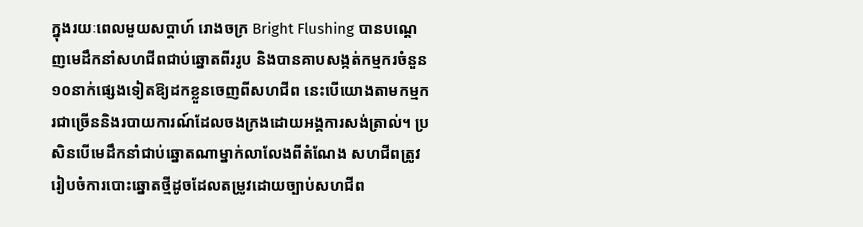ក្នុងរយៈពេលមួយសប្តាហ៍ រោងចក្រ Bright Flushing បានបណ្តេញមេដឹកនាំសហជីពជាប់ឆ្នោតពីររូប និងបានគាបសង្កត់កម្មករចំនួន១០នាក់ផ្សេងទៀតឱ្យដកខ្លួនចេញពីសហជីព នេះបើយោងតាមកម្មករជាច្រើននិងរបាយការណ៍ដែលចងក្រងដោយអង្គការសង់ត្រាល់។ ប្រសិនបើមេដឹកនាំជាប់ឆ្នោតណាម្នាក់លាលែងពីតំណែង សហជីពត្រូវរៀបចំការបោះឆ្នោតថ្មីដូចដែលតម្រូវដោយច្បាប់សហជីព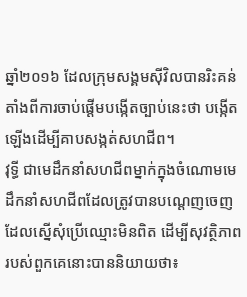ឆ្នាំ២០១៦ ដែលក្រុមសង្គមស៊ីវិលបានរិះគន់តាំងពីការចាប់ផ្តើមបង្កើតច្បាប់នេះថា បង្កើតឡើងដើម្បីគាបសង្កត់សហជីព។
វុទ្ធី ជាមេដឹកនាំសហជីពម្នាក់ក្នុងចំណោមមេដឹកនាំសហជីពដែលត្រូវបានបណ្តេញចេញដែលស្នើសុំប្រើឈ្មោះមិនពិត ដើម្បីសុវត្ថិភាពរបស់ពួកគេនោះបាននិយាយថា៖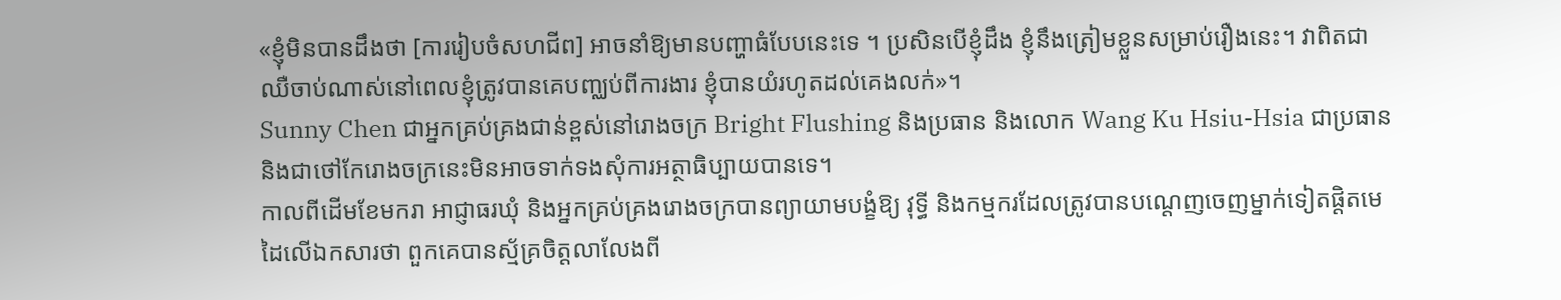«ខ្ញុំមិនបានដឹងថា [ការរៀបចំសហជីព] អាចនាំឱ្យមានបញ្ហាធំបែបនេះទេ ។ ប្រសិនបើខ្ញុំដឹង ខ្ញុំនឹងត្រៀមខ្លួនសម្រាប់រឿងនេះ។ វាពិតជាឈឺចាប់ណាស់នៅពេលខ្ញុំត្រូវបានគេបញ្ឈប់ពីការងារ ខ្ញុំបានយំរហូតដល់គេងលក់»។
Sunny Chen ជាអ្នកគ្រប់គ្រងជាន់ខ្ពស់នៅរោងចក្រ Bright Flushing និងប្រធាន និងលោក Wang Ku Hsiu-Hsia ជាប្រធាននិងជាថៅកែរោងចក្រនេះមិនអាចទាក់ទងសុំការអត្ថាធិប្បាយបានទេ។
កាលពីដើមខែមករា អាជ្ញាធរឃុំ និងអ្នកគ្រប់គ្រងរោងចក្របានព្យាយាមបង្ខំឱ្យ វុទ្ធី និងកម្មករដែលត្រូវបានបណ្តេញចេញម្នាក់ទៀតផ្ដិតមេដៃលើឯកសារថា ពួកគេបានស្ម័គ្រចិត្តលាលែងពី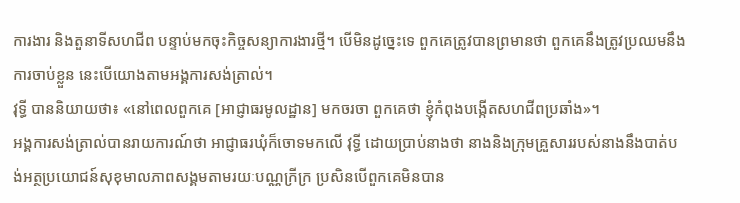ការងារ និងតួនាទីសហជីព បន្ទាប់មកចុះកិច្ចសន្យាការងារថ្មី។ បើមិនដូច្នេះទេ ពួកគេត្រូវបានព្រមានថា ពួកគេនឹងត្រូវប្រឈមនឹងការចាប់ខ្លួន នេះបើយោងតាមអង្គការសង់ត្រាល់។
វុទ្ធី បាននិយាយថា៖ «នៅពេលពួកគេ [អាជ្ញាធរមូលដ្ឋាន] មកចរចា ពួកគេថា ខ្ញុំកំពុងបង្កើតសហជីពប្រឆាំង»។
អង្គការសង់ត្រាល់បានរាយការណ៍ថា អាជ្ញាធរឃុំក៏ចោទមកលើ វុទ្ធី ដោយប្រាប់នាងថា នាងនិងក្រុមគ្រួសាររបស់នាងនឹងបាត់បង់អត្ថប្រយោជន៍សុខុមាលភាពសង្គមតាមរយៈបណ្ណក្រីក្រ ប្រសិនបើពួកគេមិនបាន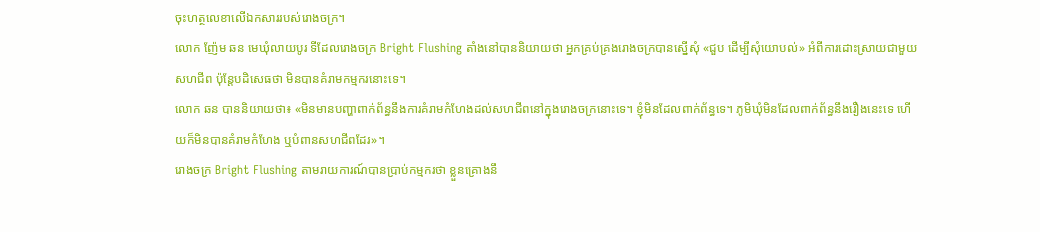ចុះហត្ថលេខាលើឯកសាររបស់រោងចក្រ។
លោក ញ៉ែម ឆន មេឃុំលាយបូរ ទីដែលរោងចក្រ Bright Flushing តាំងនៅបាននិយាយថា អ្នកគ្រប់គ្រងរោងចក្របានស្នើសុំ «ជួប ដើម្បីសុំយោបល់» អំពីការដោះស្រាយជាមួយសហជីព ប៉ុន្តែបដិសេធថា មិនបានគំរាមកម្មករនោះទេ។
លោក ឆន បាននិយាយថា៖ «មិនមានបញ្ហាពាក់ព័ន្ធនឹងការគំរាមកំហែងដល់សហជីពនៅក្នុងរោងចក្រនោះទេ។ ខ្ញុំមិនដែលពាក់ព័ន្ធទេ។ ភូមិឃុំមិនដែលពាក់ព័ន្ធនឹងរឿងនេះទេ ហើយក៏មិនបានគំរាមកំហែង ឬបំពានសហជីពដែរ»។
រោងចក្រ Bright Flushing តាមរាយការណ៍បានប្រាប់កម្មករថា ខ្លួនគ្រោងនឹ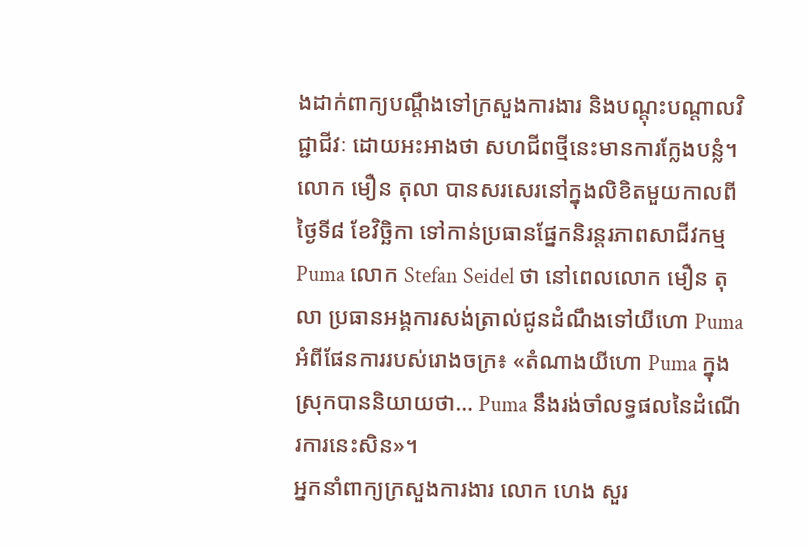ងដាក់ពាក្យបណ្តឹងទៅក្រសួងការងារ និងបណ្តុះបណ្តាលវិជ្ជាជីវៈ ដោយអះអាងថា សហជីពថ្មីនេះមានការក្លែងបន្លំ។
លោក មឿន តុលា បានសរសេរនៅក្នុងលិខិតមួយកាលពីថ្ងៃទី៨ ខែវិច្ឆិកា ទៅកាន់ប្រធានផ្នែកនិរន្តរភាពសាជីវកម្ម Puma លោក Stefan Seidel ថា នៅពេលលោក មឿន តុលា ប្រធានអង្គការសង់ត្រាល់ជូនដំណឹងទៅយីហោ Puma អំពីផែនការរបស់រោងចក្រ៖ «តំណាងយីហោ Puma ក្នុងស្រុកបាននិយាយថា… Puma នឹងរង់ចាំលទ្ធផលនៃដំណើរការនេះសិន»។
អ្នកនាំពាក្យក្រសួងការងារ លោក ហេង សួរ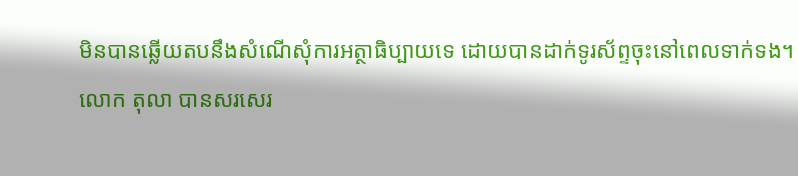មិនបានឆ្លើយតបនឹងសំណើសុំការអត្ថាធិប្បាយទេ ដោយបានដាក់ទូរស័ព្ទចុះនៅពេលទាក់ទង។
លោក តុលា បានសរសេរ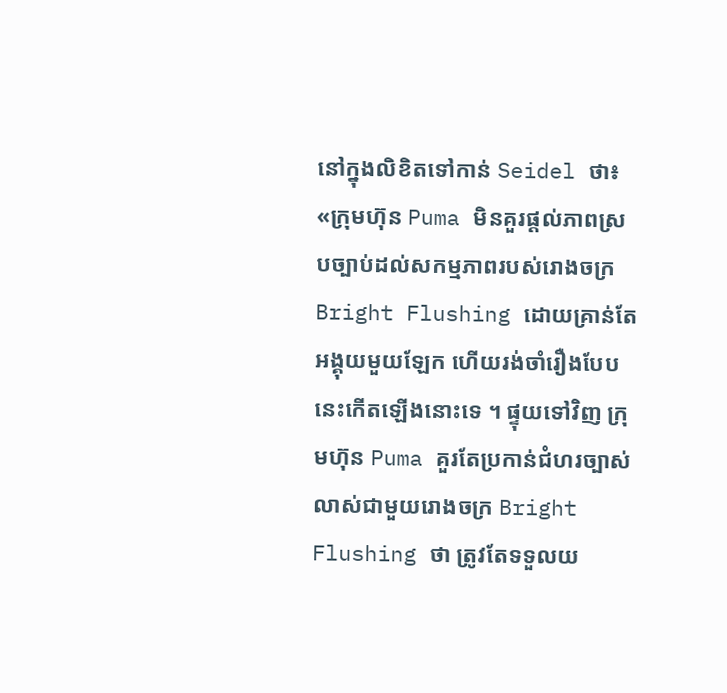នៅក្នុងលិខិតទៅកាន់ Seidel ថា៖ «ក្រុមហ៊ុន Puma មិនគួរផ្តល់ភាពស្របច្បាប់ដល់សកម្មភាពរបស់រោងចក្រ Bright Flushing ដោយគ្រាន់តែអង្គុយមួយឡែក ហើយរង់ចាំរឿងបែបនេះកើតឡើងនោះទេ ។ ផ្ទុយទៅវិញ ក្រុមហ៊ុន Puma គួរតែប្រកាន់ជំហរច្បាស់លាស់ជាមួយរោងចក្រ Bright Flushing ថា ត្រូវតែទទួលយ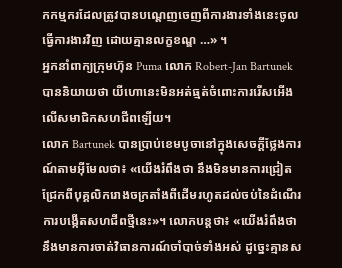កកម្មករដែលត្រូវបានបណ្តេញចេញពីការងារទាំងនេះចូលធ្វើការងារវិញ ដោយគ្មានលក្ខខណ្ឌ …» ។
អ្នកនាំពាក្យក្រុមហ៊ុន Puma លោក Robert-Jan Bartunek បាននិយាយថា យីហោនេះមិនអត់ធ្មត់ចំពោះការរើសអើងលើសមាជិកសហជីពឡើយ។
លោក Bartunek បានប្រាប់ខេមបូចានៅក្នុងសេចក្តីថ្លែងការណ៍តាមអ៊ីមែលថា៖ «យើងរំពឹងថា នឹងមិនមានការជ្រៀតជ្រែកពីបុគ្គលិករោងចក្រតាំងពីដើមរហូតដល់ចប់នៃដំណើរការបង្កើតសហជីពថ្មីនេះ»។ លោកបន្តថា៖ «យើងរំពឹងថា នឹងមានការចាត់វិធានការណ៍ចាំបាច់ទាំងអស់ ដូច្នេះគ្មានស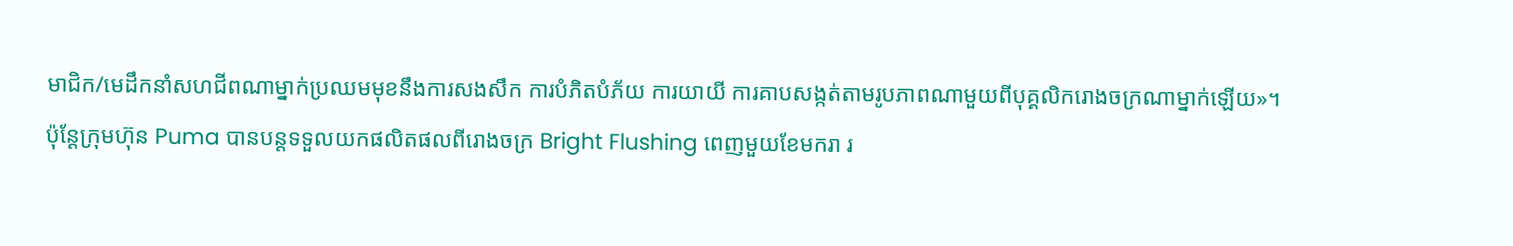មាជិក/មេដឹកនាំសហជីពណាម្នាក់ប្រឈមមុខនឹងការសងសឹក ការបំភិតបំភ័យ ការយាយី ការគាបសង្កត់តាមរូបភាពណាមួយពីបុគ្គលិករោងចក្រណាម្នាក់ឡើយ»។
ប៉ុន្តែក្រុមហ៊ុន Puma បានបន្តទទួលយកផលិតផលពីរោងចក្រ Bright Flushing ពេញមួយខែមករា រ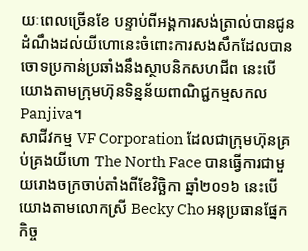យៈពេលច្រើនខែ បន្ទាប់ពីអង្គការសង់ត្រាល់បានជូនដំណឹងដល់យីហោនេះចំពោះការសងសឹកដែលបានចោទប្រកាន់ប្រឆាំងនឹងស្ថាបនិកសហជីព នេះបើយោងតាមក្រុមហ៊ុនទិន្នន័យពាណិជ្ជកម្មសកល Panjiva។
សាជីវកម្ម VF Corporation ដែលជាក្រុមហ៊ុនគ្រប់គ្រងយីហោ The North Face បានធ្វើការជាមួយរោងចក្រចាប់តាំងពីខែវិច្ឆិកា ឆ្នាំ២០១៦ នេះបើយោងតាមលោកស្រី Becky Cho អនុប្រធានផ្នែកកិច្ច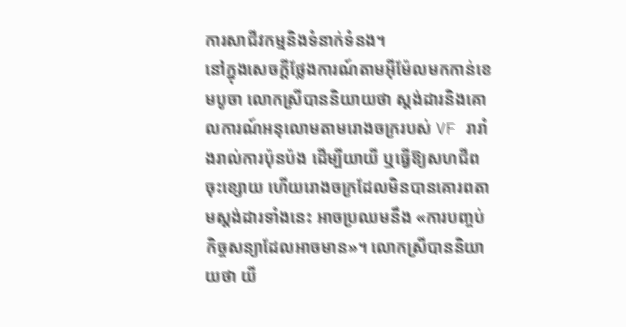ការសាជីវកម្មនិងទំនាក់ទំនង។
នៅក្នុងសេចក្តីថ្លែងការណ៍តាមអ៊ីម៉ែលមកកាន់ខេមបូចា លោកស្រីបាននិយាយថា ស្តង់ដារនិងគោលការណ៍អនុលោមតាមរោងចក្ររបស់ VF រារាំងរាល់ការប៉ុនប៉ង ដើម្បីយាយី ឬធ្វើឱ្យសហជីពចុះខ្សោយ ហើយរោងចក្រដែលមិនបានគោរពតាមស្តង់ដារទាំងនេះ អាចប្រឈមនឹង «ការបញ្ចប់កិច្ចសន្យាដែលអាចមាន»។ លោកស្រីបាននិយាយថា យី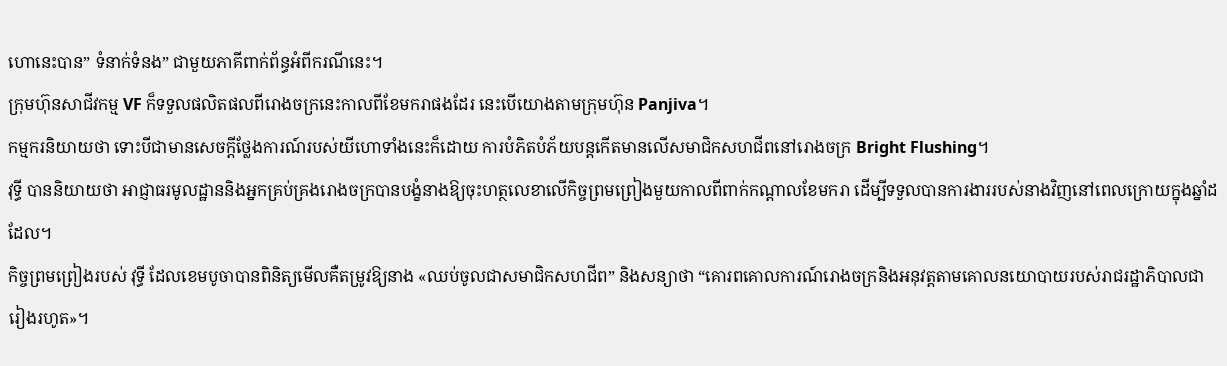ហោនេះបាន” ទំនាក់ទំនង” ជាមួយភាគីពាក់ព័ន្ធអំពីករណីនេះ។
ក្រុមហ៊ុនសាជីវកម្ម VF ក៏ទទួលផលិតផលពីរោងចក្រនេះកាលពីខែមករាផងដែរ នេះបើយោងតាមក្រុមហ៊ុន Panjiva។
កម្មករនិយាយថា ទោះបីជាមានសេចក្តីថ្លែងការណ៍របស់យីហោទាំងនេះក៏ដោយ ការបំភិតបំភ័យបន្តកើតមានលើសមាជិកសហជីពនៅរោងចក្រ Bright Flushing។
វុទ្ធី បាននិយាយថា អាជ្ញាធរមូលដ្ឋាននិងអ្នកគ្រប់គ្រងរោងចក្របានបង្ខំនាងឱ្យចុះហត្ថលេខាលើកិច្ចព្រមព្រៀងមួយកាលពីពាក់កណ្តាលខែមករា ដើម្បីទទួលបានការងាររបស់នាងវិញនៅពេលក្រោយក្នុងឆ្នាំដដែល។
កិច្ចព្រមព្រៀងរបស់ វុទ្ធី ដែលខេមបូចាបានពិនិត្យមើលគឺតម្រូវឱ្យនាង «ឈប់ចូលជាសមាជិកសហជីព” និងសន្យាថា “គោរពគោលការណ៍រោងចក្រនិងអនុវត្តតាមគោលនយោបាយរបស់រាជរដ្ឋាភិបាលជារៀងរហូត»។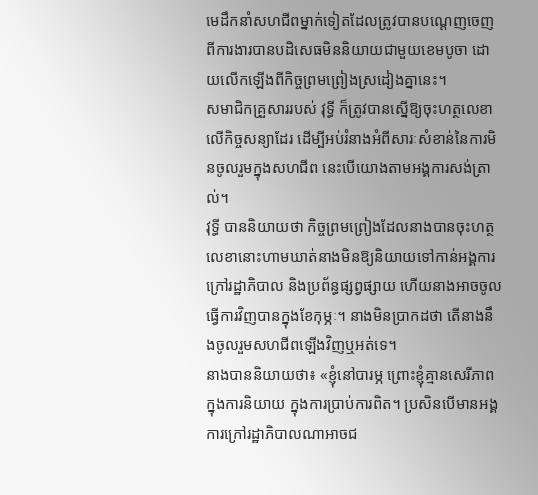មេដឹកនាំសហជីពម្នាក់ទៀតដែលត្រូវបានបណ្តេញចេញពីការងារបានបដិសេធមិននិយាយជាមួយខេមបូចា ដោយលើកឡើងពីកិច្ចព្រមព្រៀងស្រដៀងគ្នានេះ។
សមាជិកគ្រួសាររបស់ វុទ្ធី ក៏ត្រូវបានស្នើឱ្យចុះហត្ថលេខាលើកិច្ចសន្យាដែរ ដើម្បីអប់រំនាងអំពីសារៈសំខាន់នៃការមិនចូលរួមក្នុងសហជីព នេះបើយោងតាមអង្គការសង់ត្រាល់។
វុទ្ធី បាននិយាយថា កិច្ចព្រមព្រៀងដែលនាងបានចុះហត្ថលេខានោះហាមឃាត់នាងមិនឱ្យនិយាយទៅកាន់អង្គការក្រៅរដ្ឋាភិបាល និងប្រព័ន្ធផ្សព្វផ្សាយ ហើយនាងអាចចូលធ្វើការវិញបានក្នុងខែកុម្ភៈ។ នាងមិនប្រាកដថា តើនាងនឹងចូលរួមសហជីពឡើងវិញឬអត់ទេ។
នាងបាននិយាយថា៖ «ខ្ញុំនៅបារម្ភ ព្រោះខ្ញុំគ្មានសេរីភាពក្នុងការនិយាយ ក្នុងការប្រាប់ការពិត។ ប្រសិនបើមានអង្គការក្រៅរដ្ឋាភិបាលណាអាចជ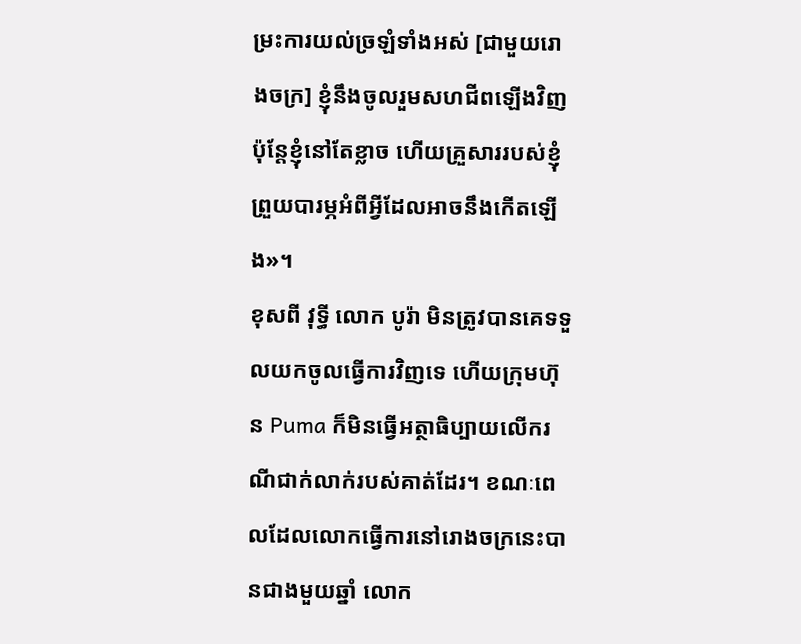ម្រះការយល់ច្រឡំទាំងអស់ [ជាមួយរោងចក្រ] ខ្ញុំនឹងចូលរួមសហជីពឡើងវិញ ប៉ុន្តែខ្ញុំនៅតែខ្លាច ហើយគ្រួសាររបស់ខ្ញុំព្រួយបារម្ភអំពីអ្វីដែលអាចនឹងកើតឡើង»។
ខុសពី វុទ្ធី លោក បូរ៉ា មិនត្រូវបានគេទទួលយកចូលធ្វើការវិញទេ ហើយក្រុមហ៊ុន Puma ក៏មិនធ្វើអត្ថាធិប្បាយលើករណីជាក់លាក់របស់គាត់ដែរ។ ខណៈពេលដែលលោកធ្វើការនៅរោងចក្រនេះបានជាងមួយឆ្នាំ លោក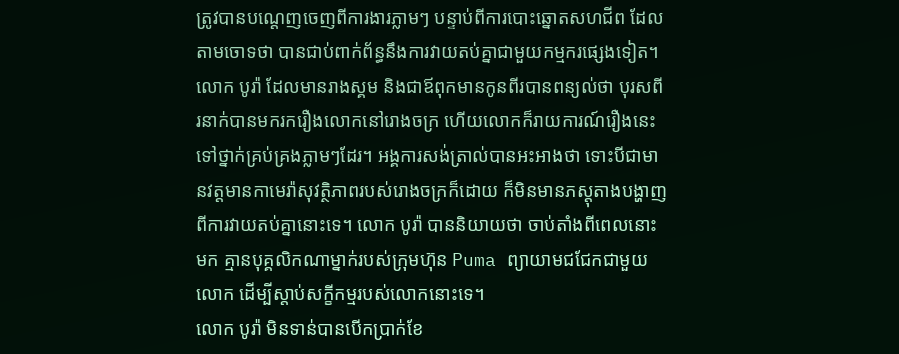ត្រូវបានបណ្តេញចេញពីការងារភ្លាមៗ បន្ទាប់ពីការបោះឆ្នោតសហជីព ដែលតាមចោទថា បានជាប់ពាក់ព័ន្ធនឹងការវាយតប់គ្នាជាមួយកម្មករផ្សេងទៀត។
លោក បូរ៉ា ដែលមានរាងស្គម និងជាឪពុកមានកូនពីរបានពន្យល់ថា បុរសពីរនាក់បានមករករឿងលោកនៅរោងចក្រ ហើយលោកក៏រាយការណ៍រឿងនេះទៅថ្នាក់គ្រប់គ្រងភ្លាមៗដែរ។ អង្គការសង់ត្រាល់បានអះអាងថា ទោះបីជាមានវត្តមានកាមេរ៉ាសុវត្ថិភាពរបស់រោងចក្រក៏ដោយ ក៏មិនមានភស្តុតាងបង្ហាញពីការវាយតប់គ្នានោះទេ។ លោក បូរ៉ា បាននិយាយថា ចាប់តាំងពីពេលនោះមក គ្មានបុគ្គលិកណាម្នាក់របស់ក្រុមហ៊ុន Puma ព្យាយាមជជែកជាមួយលោក ដើម្បីស្តាប់សក្ខីកម្មរបស់លោកនោះទេ។
លោក បូរ៉ា មិនទាន់បានបើកប្រាក់ខែ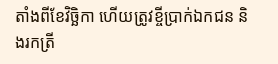តាំងពីខែវិច្ឆិកា ហើយត្រូវខ្ចីប្រាក់ឯកជន និងរកត្រី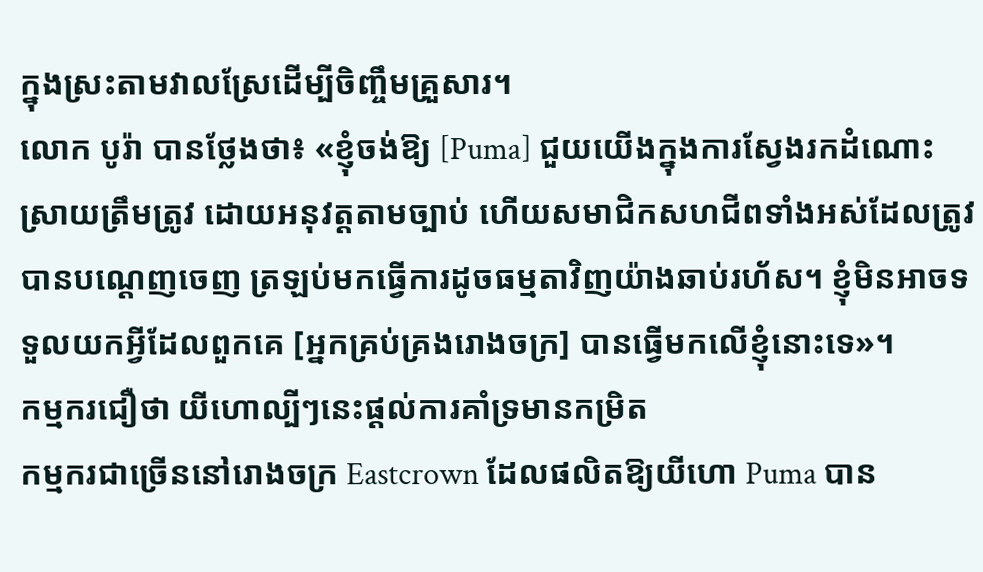ក្នុងស្រះតាមវាលស្រែដើម្បីចិញ្ចឹមគ្រួសារ។
លោក បូរ៉ា បានថ្លែងថា៖ «ខ្ញុំចង់ឱ្យ [Puma] ជួយយើងក្នុងការស្វែងរកដំណោះស្រាយត្រឹមត្រូវ ដោយអនុវត្តតាមច្បាប់ ហើយសមាជិកសហជីពទាំងអស់ដែលត្រូវបានបណ្តេញចេញ ត្រឡប់មកធ្វើការដូចធម្មតាវិញយ៉ាងឆាប់រហ័ស។ ខ្ញុំមិនអាចទទួលយកអ្វីដែលពួកគេ [អ្នកគ្រប់គ្រងរោងចក្រ] បានធ្វើមកលើខ្ញុំនោះទេ»។
កម្មករជឿថា យីហោល្បីៗនេះផ្តល់ការគាំទ្រមានកម្រិត
កម្មករជាច្រើននៅរោងចក្រ Eastcrown ដែលផលិតឱ្យយីហោ Puma បាន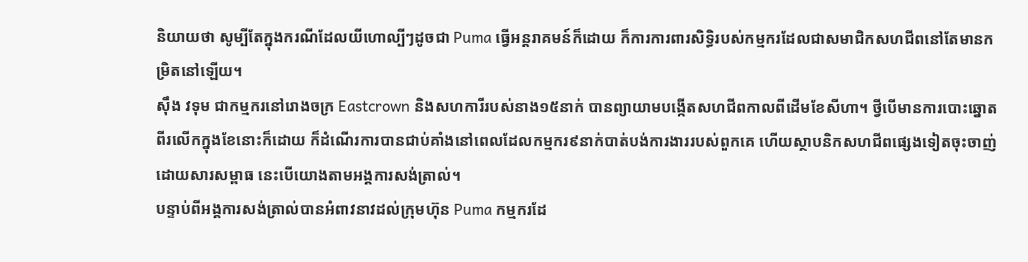និយាយថា សូម្បីតែក្នុងករណីដែលយីហោល្បីៗដូចជា Puma ធ្វើអន្តរាគមន៍ក៏ដោយ ក៏ការការពារសិទ្ធិរបស់កម្មករដែលជាសមាជិកសហជីពនៅតែមានកម្រិតនៅឡើយ។
ស៊ឹង វទុម ជាកម្មករនៅរោងចក្រ Eastcrown និងសហការីរបស់នាង១៥នាក់ បានព្យាយាមបង្កើតសហជីពកាលពីដើមខែសីហា។ ថ្វីបើមានការបោះឆ្នោតពីរលើកក្នុងខែនោះក៏ដោយ ក៏ដំណើរការបានជាប់គាំងនៅពេលដែលកម្មករ៩នាក់បាត់បង់ការងាររបស់ពួកគេ ហើយស្ថាបនិកសហជីពផ្សេងទៀតចុះចាញ់ដោយសារសម្ពាធ នេះបើយោងតាមអង្គការសង់ត្រាល់។
បន្ទាប់ពីអង្គការសង់ត្រាល់បានអំពាវនាវដល់ក្រុមហ៊ុន Puma កម្មករដែ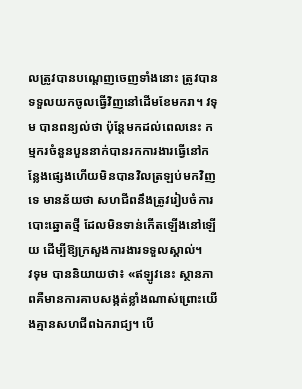លត្រូវបានបណ្តេញចេញទាំងនោះ ត្រូវបានទទួលយកចូលធ្វើវិញនៅដើមខែមករា។ វទុម បានពន្យល់ថា ប៉ុន្តែមកដល់ពេលនេះ កម្មករចំនួនបួននាក់បានរកការងារធ្វើនៅកន្លែងផ្សេងហើយមិនបានវិលត្រឡប់មកវិញទេ មានន័យថា សហជីពនឹងត្រូវរៀបចំការបោះឆ្នោតថ្មី ដែលមិនទាន់កើតឡើងនៅឡើយ ដើម្បីឱ្យក្រសួងការងារទទួលស្គាល់។
វទុម បាននិយាយថា៖ «ឥឡូវនេះ ស្ថានភាពគឺមានការគាបសង្កត់ខ្លាំងណាស់ព្រោះយើងគ្មានសហជីពឯករាជ្យ។ បើ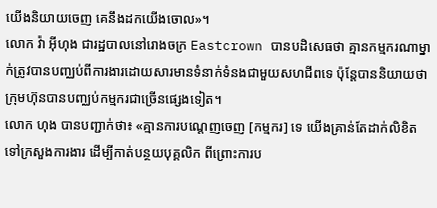យើងនិយាយចេញ គេនឹងដកយើងចោល»។
លោក វ៉ា អ៊ីហុង ជារដ្ឋបាលនៅរោងចក្រ Eastcrown បានបដិសេធថា គ្មានកម្មករណាម្នាក់ត្រូវបានបញ្ឈប់ពីការងារដោយសារមានទំនាក់ទំនងជាមួយសហជីពទេ ប៉ុន្តែបាននិយាយថា ក្រុមហ៊ុនបានបញ្ឈប់កម្មករជាច្រើនផ្សេងទៀត។
លោក ហុង បានបញ្ជាក់ថា៖ «គ្មានការបណ្តេញចេញ [កម្មករ] ទេ យើងគ្រាន់តែដាក់លិខិតទៅក្រសួងការងារ ដើម្បីកាត់បន្ថយបុគ្គលិក ពីព្រោះការប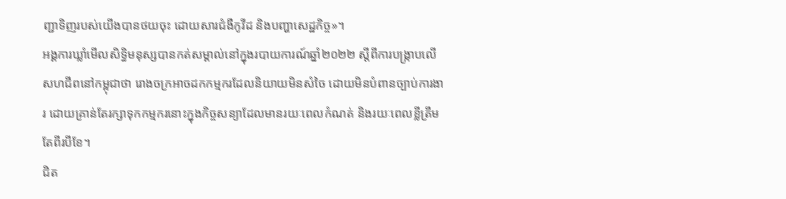ញ្ជាទិញរបស់យើងបានថយចុះ ដោយសារជំងឺកូវីដ និងបញ្ហាសេដ្ឋកិច្ច»។
អង្គការឃ្លាំមើលសិទិ្ធមនុស្សបានកត់សម្គាល់នៅក្នុងរបាយការណ៍ឆ្នាំ២០២២ ស្តីពីការបង្រ្កាបលើសហជីពនៅកម្ពុជាថា រោងចក្រអាចដកកម្មករដែលនិយាយមិនសំចៃ ដោយមិនបំពានច្បាប់ការងារ ដោយគ្រាន់តែរក្សាទុកកម្មករនោះក្នុងកិច្ចសន្យាដែលមានរយៈពេលកំណត់ និងរយៈពេលខ្លីត្រឹមតែពីរបីខែ។
ជិត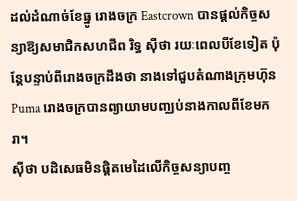ដល់ដំណាច់ខែធ្នូ រោងចក្រ Eastcrown បានផ្តល់កិច្ចសន្យាឱ្យសមាជិកសហជីព រិទ្ធ ស៊ីថា រយៈពេលបីខែទៀត ប៉ុន្តែបន្ទាប់ពីរោងចក្រដឹងថា នាងទៅជួបតំណាងក្រុមហ៊ុន Puma រោងចក្របានព្យាយាមបញ្ឈប់នាងកាលពីខែមករា។
ស៊ីថា បដិសេធមិនផ្តិតមេដៃលើកិច្ចសន្យាបញ្ច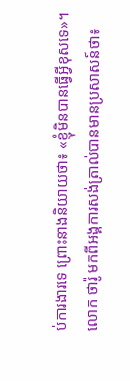ប់ការងារទេ ព្រោះនាងនិយាយថា៖ «ខ្ញុំមិនបានធ្វើអ្វីខុសទេ»។
លោក ថារ៉ូ មកពីអង្គការសង់ត្រាល់បានមានប្រសាសន៍ថា៖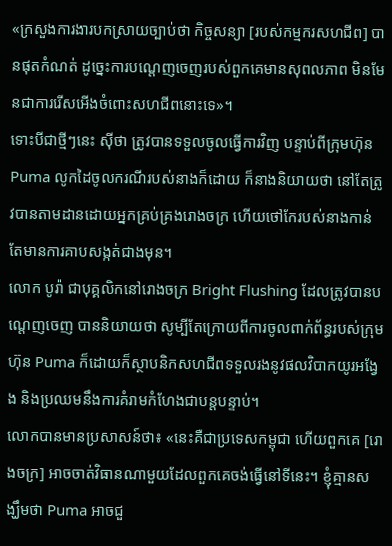«ក្រសួងការងារបកស្រាយច្បាប់ថា កិច្ចសន្យា [របស់កម្មករសហជីព] បានផុតកំណត់ ដូច្នេះការបណ្តេញចេញរបស់ពួកគេមានសុពលភាព មិនមែនជាការរើសអើងចំពោះសហជីពនោះទេ»។
ទោះបីជាថ្មីៗនេះ ស៊ីថា ត្រូវបានទទួលចូលធ្វើការវិញ បន្ទាប់ពីក្រុមហ៊ុន Puma លូកដៃចូលករណីរបស់នាងក៏ដោយ ក៏នាងនិយាយថា នៅតែត្រូវបានតាមដានដោយអ្នកគ្រប់គ្រងរោងចក្រ ហើយថៅកែរបស់នាងកាន់តែមានការគាបសង្កត់ជាងមុន។
លោក បូរ៉ា ជាបុគ្គលិកនៅរោងចក្រ Bright Flushing ដែលត្រូវបានបណ្ដេញចេញ បាននិយាយថា សូម្បីតែក្រោយពីការចូលពាក់ព័ន្ធរបស់ក្រុមហ៊ុន Puma ក៏ដោយក៏ស្ថាបនិកសហជីពទទួលរងនូវផលវិបាកយូរអង្វែង និងប្រឈមនឹងការគំរាមកំហែងជាបន្តបន្ទាប់។
លោកបានមានប្រសាសន៍ថា៖ «នេះគឺជាប្រទេសកម្ពុជា ហើយពួកគេ [រោងចក្រ] អាចចាត់វិធានណាមួយដែលពួកគេចង់ធ្វើនៅទីនេះ។ ខ្ញុំគ្មានសង្ឃឹមថា Puma អាចជួ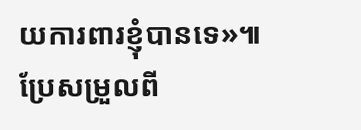យការពារខ្ញុំបានទេ»៕
ប្រែសម្រួលពី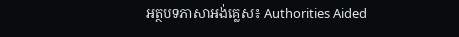អត្ថបទភាសាអង់គ្លេស៖ Authorities Aided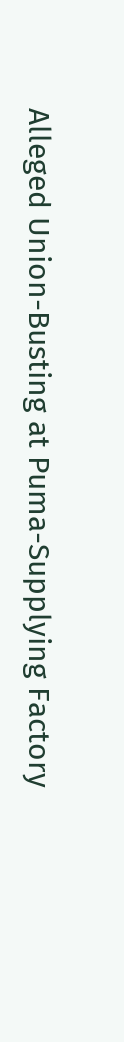Alleged Union-Busting at Puma-Supplying Factory